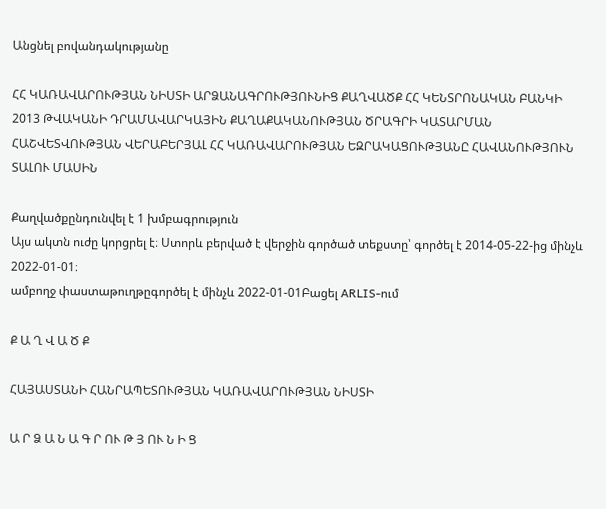Անցնել բովանդակությանը

ՀՀ ԿԱՌԱՎԱՐՈՒԹՅԱՆ ՆԻՍՏԻ ԱՐՁԱՆԱԳՐՈՒԹՅՈՒՆԻՑ ՔԱՂՎԱԾՔ ՀՀ ԿԵՆՏՐՈՆԱԿԱՆ ԲԱՆԿԻ 2013 ԹՎԱԿԱՆԻ ԴՐԱՄԱՎԱՐԿԱՅԻՆ ՔԱՂԱՔԱԿԱՆՈՒԹՅԱՆ ԾՐԱԳՐԻ ԿԱՏԱՐՄԱՆ ՀԱՇՎԵՏՎՈՒԹՅԱՆ ՎԵՐԱԲԵՐՅԱԼ ՀՀ ԿԱՌԱՎԱՐՈՒԹՅԱՆ ԵԶՐԱԿԱՑՈՒԹՅԱՆԸ ՀԱՎԱՆՈՒԹՅՈՒՆ ՏԱԼՈՒ ՄԱՍԻՆ

Քաղվածքընդունվել է 1 խմբագրություն
Այս ակտն ուժը կորցրել է։ Ստորև բերված է վերջին գործած տեքստը՝ գործել է 2014-05-22-ից մինչև 2022-01-01։
ամբողջ փաստաթուղթըգործել է մինչև 2022-01-01Բացել ARLIS-ում

Ք Ա Ղ Վ Ա Ծ Ք

ՀԱՅԱՍՏԱՆԻ ՀԱՆՐԱՊԵՏՈՒԹՅԱՆ ԿԱՌԱՎԱՐՈՒԹՅԱՆ ՆԻՍՏԻ

Ա Ր Ձ Ա Ն Ա Գ Ր ՈՒ Թ Յ ՈՒ Ն Ի Ց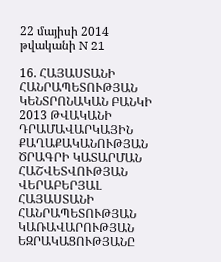22 մայիսի 2014 թվականի N 21

16. ՀԱՅԱՍՏԱՆԻ ՀԱՆՐԱՊԵՏՈՒԹՅԱՆ ԿԵՆՏՐՈՆԱԿԱՆ ԲԱՆԿԻ 2013 ԹՎԱԿԱՆԻ ԴՐԱՄԱՎԱՐԿԱՅԻՆ ՔԱՂԱՔԱԿԱՆՈՒԹՅԱՆ ԾՐԱԳՐԻ ԿԱՏԱՐՄԱՆ ՀԱՇՎԵՏՎՈՒԹՅԱՆ ՎԵՐԱԲԵՐՅԱԼ ՀԱՅԱՍՏԱՆԻ ՀԱՆՐԱՊԵՏՈՒԹՅԱՆ ԿԱՌԱՎԱՐՈՒԹՅԱՆ ԵԶՐԱԿԱՑՈՒԹՅԱՆԸ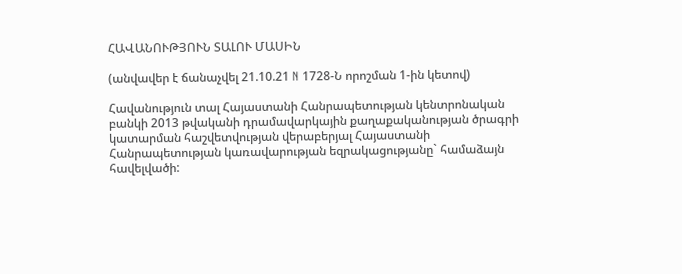ՀԱՎԱՆՈՒԹՅՈՒՆ ՏԱԼՈՒ ՄԱՍԻՆ

(անվավեր է ճանաչվել 21.10.21 N 1728-Ն որոշման 1-ին կետով)

Հավանություն տալ Հայաստանի Հանրապետության կենտրոնական բանկի 2013 թվականի դրամավարկային քաղաքականության ծրագրի կատարման հաշվետվության վերաբերյալ Հայաստանի Հանրապետության կառավարության եզրակացությանը` համաձայն հավելվածի: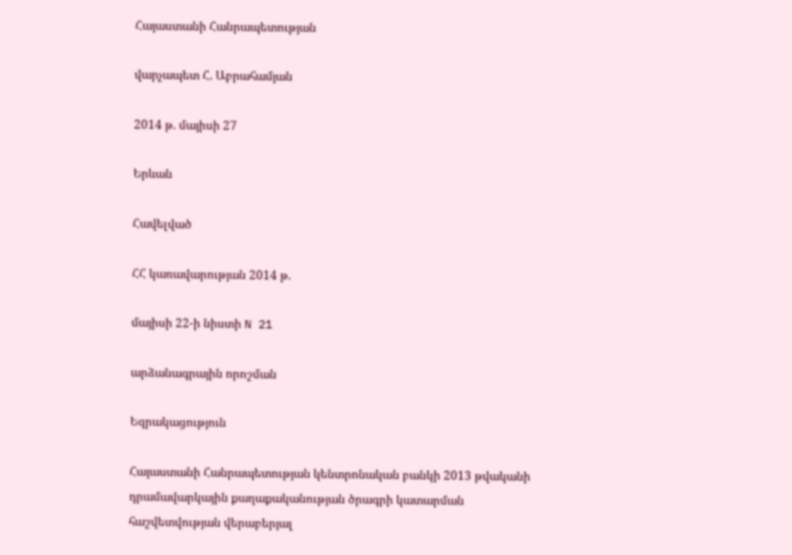Հայաստանի Հանրապետության

վարչապետ Հ. Աբրահամյան

2014 թ. մայիսի 27

Երևան

Հավելված

ՀՀ կառավարության 2014 թ.

մայիսի 22-ի նիստի N 21

արձանագրային որոշման

Եզրակացություն

Հայաստանի Հանրապետության կենտրոնական բանկի 2013 թվականի դրամավարկային քաղաքականության ծրագրի կատարման հաշվետվության վերաբերյալ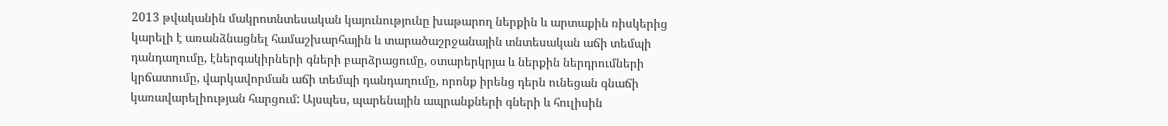2013 թվականին մակրոտնտեսական կայունությունը խաթարող ներքին և արտաքին ռիսկերից կարելի է առանձնացնել համաշխարհային և տարածաշրջանային տնտեսական աճի տեմպի դանդաղումը, էներգակիրների գների բարձրացումը, օտարերկրյա և ներքին ներդրումների կրճատումը, վարկավորման աճի տեմպի դանդաղումը, որոնք իրենց դերն ունեցան գնաճի կառավարելիության հարցում: Այսպես, պարենային ապրանքների գների և հուլիսին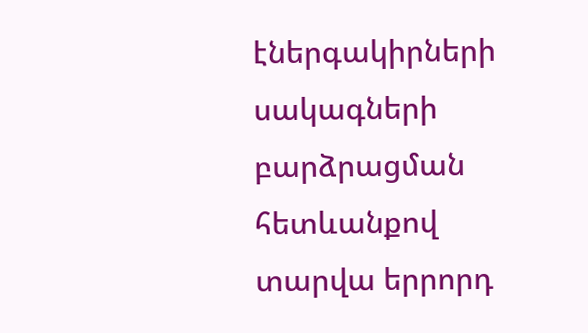էներգակիրների սակագների բարձրացման հետևանքով տարվա երրորդ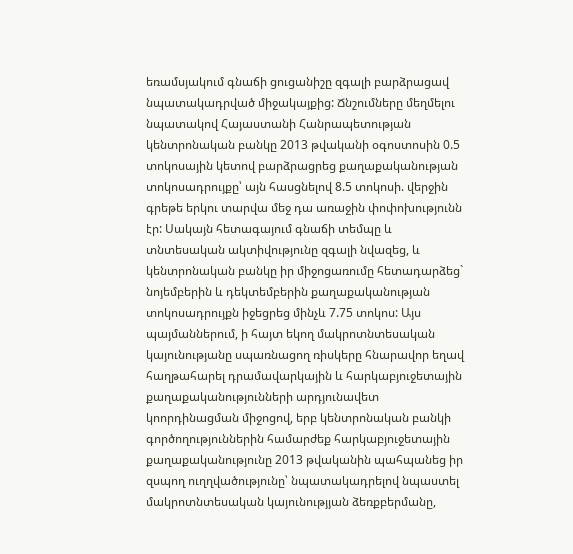եռամսյակում գնաճի ցուցանիշը զգալի բարձրացավ նպատակադրված միջակայքից: Ճնշումները մեղմելու նպատակով Հայաստանի Հանրապետության կենտրոնական բանկը 2013 թվականի օգոստոսին 0.5 տոկոսային կետով բարձրացրեց քաղաքականության տոկոսադրույքը՝ այն հասցնելով 8.5 տոկոսի. վերջին գրեթե երկու տարվա մեջ դա առաջին փոփոխությունն էր: Սակայն հետագայում գնաճի տեմպը և տնտեսական ակտիվությունը զգալի նվազեց, և կենտրոնական բանկը իր միջոցառումը հետադարձեց` նոյեմբերին և դեկտեմբերին քաղաքականության տոկոսադրույքն իջեցրեց մինչև 7.75 տոկոս: Այս պայմաններում, ի հայտ եկող մակրոտնտեսական կայունությանը սպառնացող ռիսկերը հնարավոր եղավ հաղթահարել դրամավարկային և հարկաբյուջետային քաղաքականությունների արդյունավետ կոորդինացման միջոցով, երբ կենտրոնական բանկի գործողություններին համարժեք հարկաբյուջետային քաղաքականությունը 2013 թվականին պահպանեց իր զսպող ուղղվածությունը՝ նպատակադրելով նպաստել մակրոտնտեսական կայունությյան ձեռքբերմանը,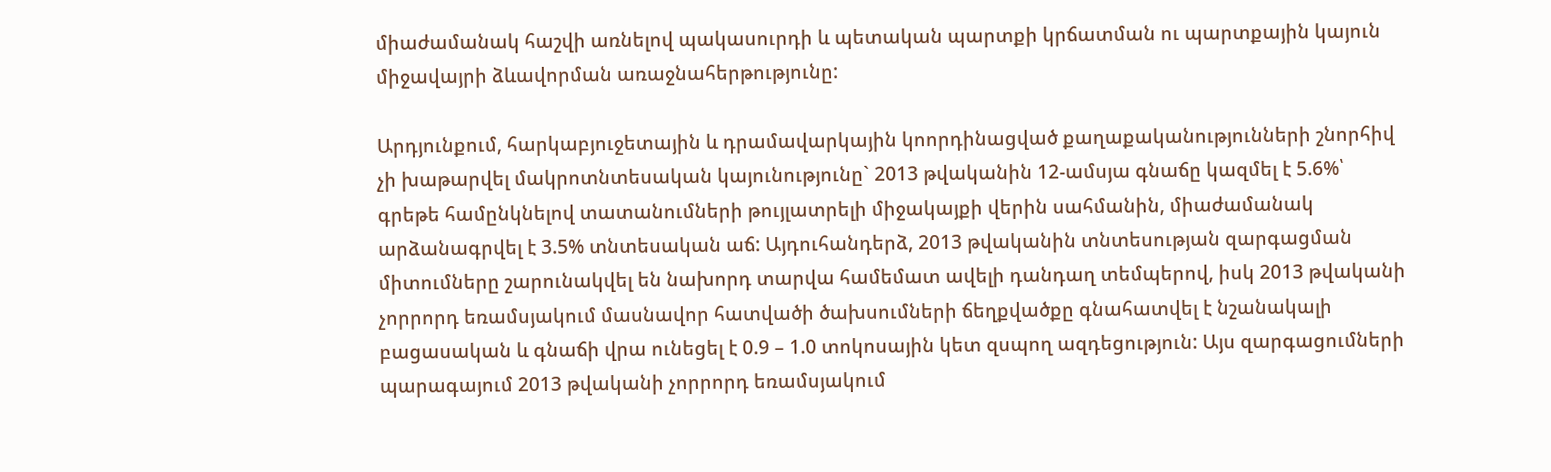միաժամանակ հաշվի առնելով պակասուրդի և պետական պարտքի կրճատման ու պարտքային կայուն միջավայրի ձևավորման առաջնահերթությունը:

Արդյունքում, հարկաբյուջետային և դրամավարկային կոորդինացված քաղաքականությունների շնորհիվ չի խաթարվել մակրոտնտեսական կայունությունը` 2013 թվականին 12-ամսյա գնաճը կազմել է 5.6%՝ գրեթե համընկնելով տատանումների թույլատրելի միջակայքի վերին սահմանին, միաժամանակ արձանագրվել է 3.5% տնտեսական աճ: Այդուհանդերձ, 2013 թվականին տնտեսության զարգացման միտումները շարունակվել են նախորդ տարվա համեմատ ավելի դանդաղ տեմպերով, իսկ 2013 թվականի չորրորդ եռամսյակում մասնավոր հատվածի ծախսումների ճեղքվածքը գնահատվել է նշանակալի բացասական և գնաճի վրա ունեցել է 0.9 – 1.0 տոկոսային կետ զսպող ազդեցություն: Այս զարգացումների պարագայում 2013 թվականի չորրորդ եռամսյակում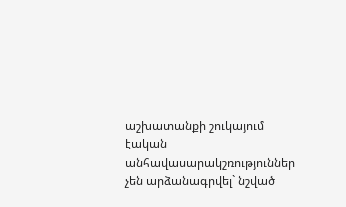աշխատանքի շուկայում էական անհավասարակշռություններ չեն արձանագրվել` նշված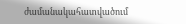ժամանակահատվածում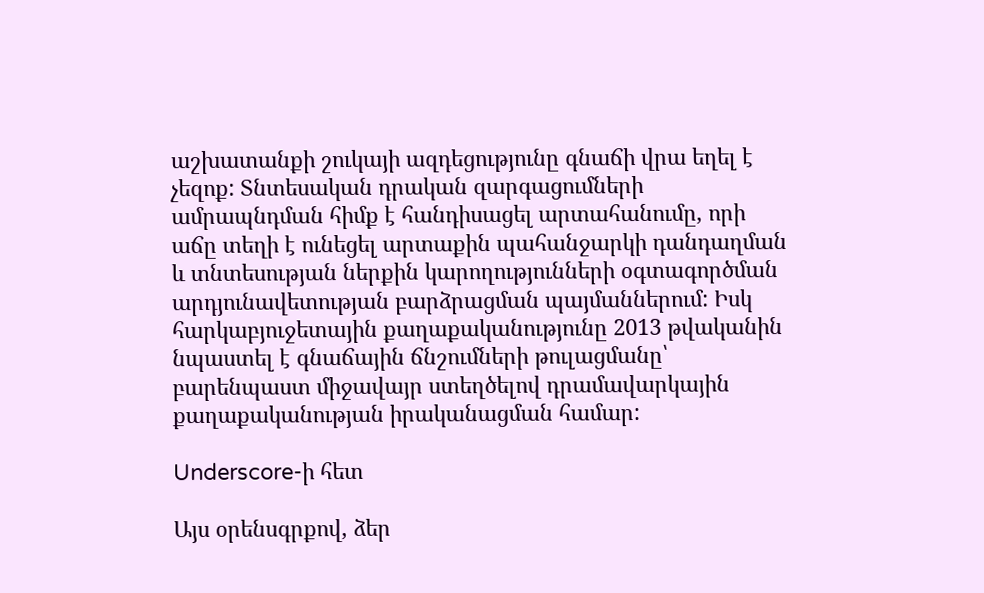աշխատանքի շուկայի ազդեցությունը գնաճի վրա եղել է չեզոք: Տնտեսական դրական զարգացումների ամրապնդման հիմք է հանդիսացել արտահանումը, որի աճը տեղի է ունեցել արտաքին պահանջարկի դանդաղման և տնտեսության ներքին կարողությունների օգտագործման արդյունավետության բարձրացման պայմաններում: Իսկ հարկաբյուջետային քաղաքականությունը 2013 թվականին նպաստել է գնաճային ճնշումների թուլացմանը՝ բարենպաստ միջավայր ստեղծելով դրամավարկային քաղաքականության իրականացման համար:

Underscore-ի հետ

Այս օրենսգրքով, ձեր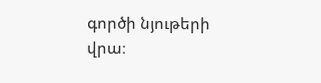գործի նյութերի վրա։